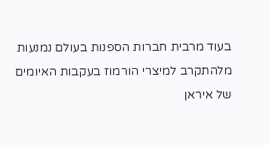בעוד מרבית חברות הספנות בעולם נמנעות מלהתקרב למיצרי הורמוז בעקבות האיומים של איראן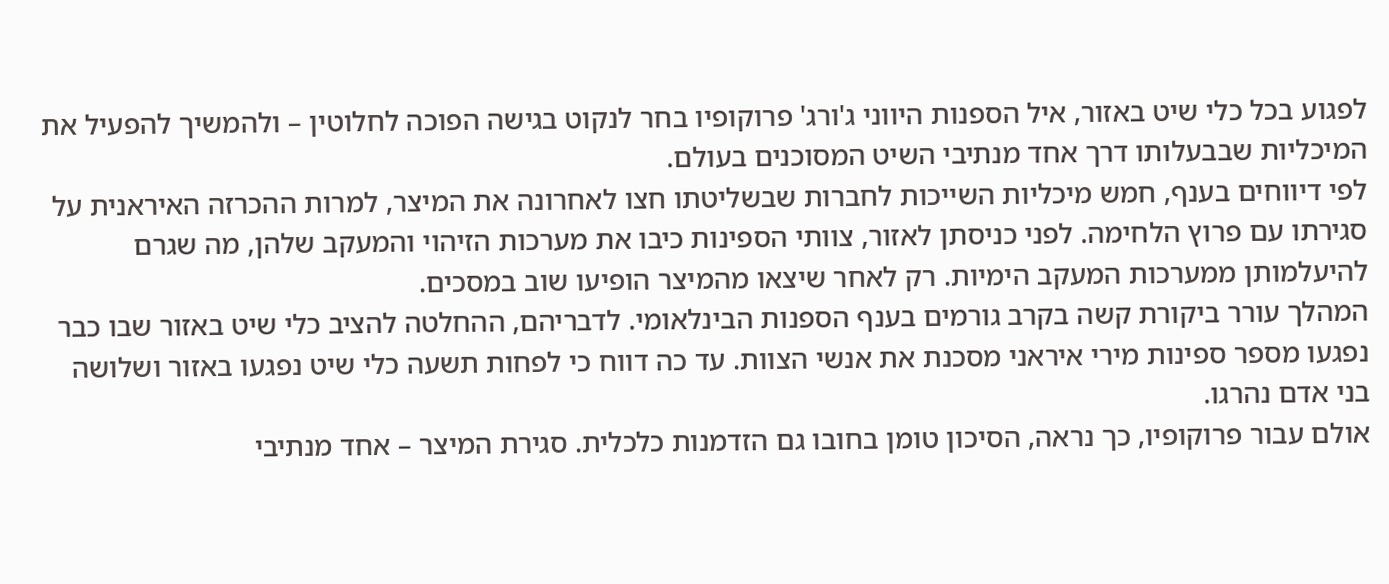לפגוע בכל כלי שיט באזור, איל הספנות היווני ג'ורג' פרוקופיו בחר לנקוט בגישה הפוכה לחלוטין – ולהמשיך להפעיל את המיכליות שבבעלותו דרך אחד מנתיבי השיט המסוכנים בעולם.
לפי דיווחים בענף, חמש מיכליות השייכות לחברות שבשליטתו חצו לאחרונה את המיצר, למרות ההכרזה האיראנית על סגירתו עם פרוץ הלחימה. לפני כניסתן לאזור, צוותי הספינות כיבו את מערכות הזיהוי והמעקב שלהן, מה שגרם להיעלמותן ממערכות המעקב הימיות. רק לאחר שיצאו מהמיצר הופיעו שוב במסכים.
המהלך עורר ביקורת קשה בקרב גורמים בענף הספנות הבינלאומי. לדבריהם, ההחלטה להציב כלי שיט באזור שבו כבר נפגעו מספר ספינות מירי איראני מסכנת את אנשי הצוות. עד כה דווח כי לפחות תשעה כלי שיט נפגעו באזור ושלושה בני אדם נהרגו.
אולם עבור פרוקופיו, כך נראה, הסיכון טומן בחובו גם הזדמנות כלכלית. סגירת המיצר – אחד מנתיבי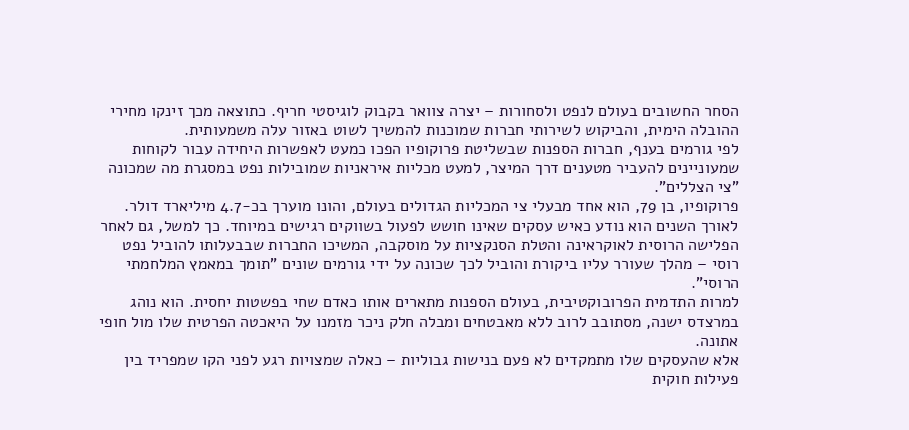הסחר החשובים בעולם לנפט ולסחורות – יצרה צוואר בקבוק לוגיסטי חריף. כתוצאה מכך זינקו מחירי ההובלה הימית, והביקוש לשירותי חברות שמוכנות להמשיך לשוט באזור עלה משמעותית.
לפי גורמים בענף, חברות הספנות שבשליטת פרוקופיו הפכו כמעט לאפשרות היחידה עבור לקוחות שמעוניינים להעביר מטענים דרך המיצר, למעט מכליות איראניות שמובילות נפט במסגרת מה שמכונה "צי הצללים".
פרוקופיו, בן 79, הוא אחד מבעלי צי המכליות הגדולים בעולם, והונו מוערך בכ‑4.7 מיליארד דולר. לאורך השנים הוא נודע כאיש עסקים שאינו חושש לפעול בשווקים רגישים במיוחד. כך למשל, גם לאחר הפלישה הרוסית לאוקראינה והטלת הסנקציות על מוסקבה, המשיכו החברות שבבעלותו להוביל נפט רוסי – מהלך שעורר עליו ביקורת והוביל לכך שכונה על ידי גורמים שונים "תומך במאמץ המלחמתי הרוסי".
למרות התדמית הפרובוקטיבית, בעולם הספנות מתארים אותו כאדם שחי בפשטות יחסית. הוא נוהג במרצדס ישנה, מסתובב לרוב ללא מאבטחים ומבלה חלק ניכר מזמנו על היאכטה הפרטית שלו מול חופי אתונה.
אלא שהעסקים שלו מתמקדים לא פעם בנישות גבוליות – כאלה שמצויות רגע לפני הקו שמפריד בין פעילות חוקית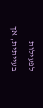לפעילות בעייתית, אך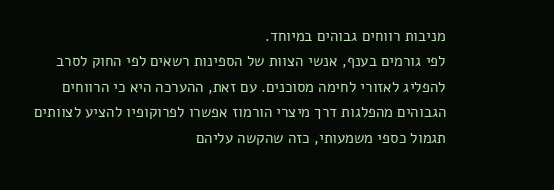מניבות רווחים גבוהים במיוחד.
לפי גורמים בענף, אנשי הצוות של הספינות רשאים לפי החוק לסרב להפליג לאזורי לחימה מסוכנים. עם זאת, ההערכה היא כי הרווחים הגבוהים מהפלגות דרך מיצרי הורמוז אפשרו לפרוקופיו להציע לצוותים תגמול כספי משמעותי, כזה שהקשה עליהם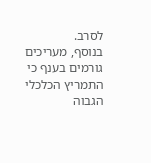לסרב.
בנוסף, מעריכים גורמים בענף כי התמריץ הכלכלי הגבוה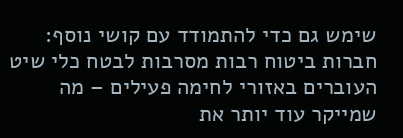שימש גם כדי להתמודד עם קושי נוסף: חברות ביטוח רבות מסרבות לבטח כלי שיט העוברים באזורי לחימה פעילים – מה שמייקר עוד יותר את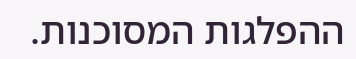ההפלגות המסוכנות.